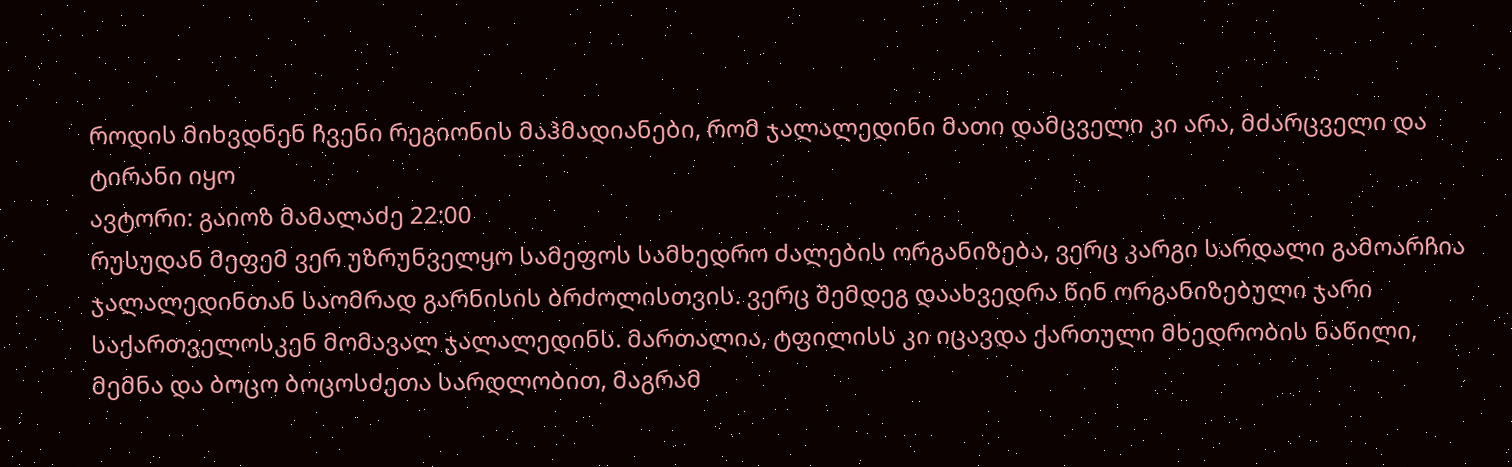როდის მიხვდნენ ჩვენი რეგიონის მაჰმადიანები, რომ ჯალალედინი მათი დამცველი კი არა, მძარცველი და ტირანი იყო
ავტორი: გაიოზ მამალაძე 22:00
რუსუდან მეფემ ვერ უზრუნველყო სამეფოს სამხედრო ძალების ორგანიზება, ვერც კარგი სარდალი გამოარჩია ჯალალედინთან საომრად გარნისის ბრძოლისთვის. ვერც შემდეგ დაახვედრა წინ ორგანიზებული ჯარი საქართველოსკენ მომავალ ჯალალედინს. მართალია, ტფილისს კი იცავდა ქართული მხედრობის ნაწილი, მემნა და ბოცო ბოცოსძეთა სარდლობით, მაგრამ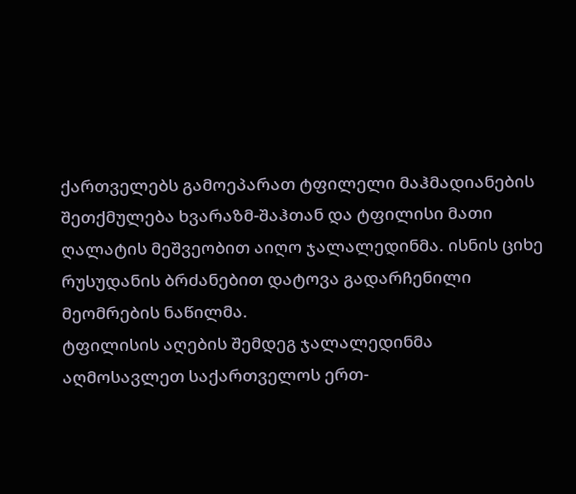ქართველებს გამოეპარათ ტფილელი მაჰმადიანების შეთქმულება ხვარაზმ-შაჰთან და ტფილისი მათი ღალატის მეშვეობით აიღო ჯალალედინმა. ისნის ციხე რუსუდანის ბრძანებით დატოვა გადარჩენილი მეომრების ნაწილმა.
ტფილისის აღების შემდეგ ჯალალედინმა აღმოსავლეთ საქართველოს ერთ-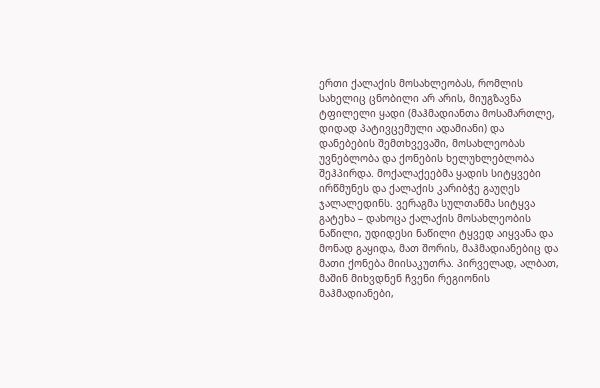ერთი ქალაქის მოსახლეობას, რომლის სახელიც ცნობილი არ არის, მიუგზავნა ტფილელი ყადი (მაჰმადიანთა მოსამართლე, დიდად პატივცემული ადამიანი) და დანებების შემთხვევაში, მოსახლეობას უვნებლობა და ქონების ხელუხლებლობა შეჰპირდა. მოქალაქეებმა ყადის სიტყვები ირწმუნეს და ქალაქის კარიბჭე გაუღეს ჯალალედინს. ვერაგმა სულთანმა სიტყვა გატეხა – დახოცა ქალაქის მოსახლეობის ნაწილი, უდიდესი ნაწილი ტყვედ აიყვანა და მონად გაყიდა, მათ შორის, მაჰმადიანებიც და მათი ქონება მიისაკუთრა. პირველად, ალბათ, მაშინ მიხვდნენ ჩვენი რეგიონის მაჰმადიანები,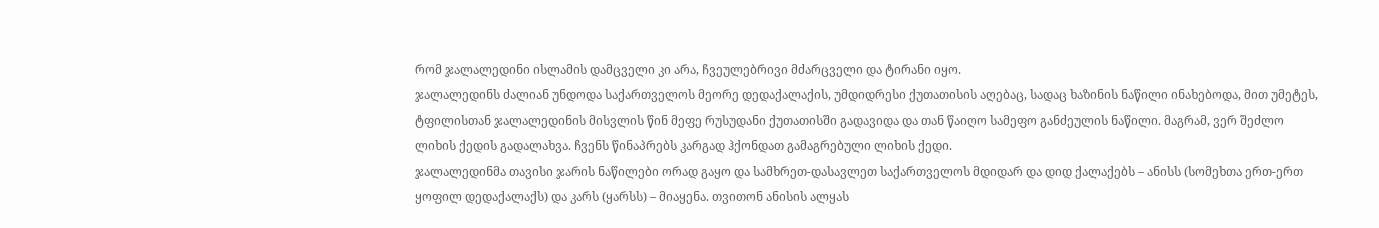რომ ჯალალედინი ისლამის დამცველი კი არა, ჩვეულებრივი მძარცველი და ტირანი იყო.
ჯალალედინს ძალიან უნდოდა საქართველოს მეორე დედაქალაქის, უმდიდრესი ქუთათისის აღებაც, სადაც ხაზინის ნაწილი ინახებოდა, მით უმეტეს, ტფილისთან ჯალალედინის მისვლის წინ მეფე რუსუდანი ქუთათისში გადავიდა და თან წაიღო სამეფო განძეულის ნაწილი. მაგრამ, ვერ შეძლო ლიხის ქედის გადალახვა. ჩვენს წინაპრებს კარგად ჰქონდათ გამაგრებული ლიხის ქედი.
ჯალალედინმა თავისი ჯარის ნაწილები ორად გაყო და სამხრეთ-დასავლეთ საქართველოს მდიდარ და დიდ ქალაქებს – ანისს (სომეხთა ერთ-ერთ ყოფილ დედაქალაქს) და კარს (ყარსს) – მიაყენა. თვითონ ანისის ალყას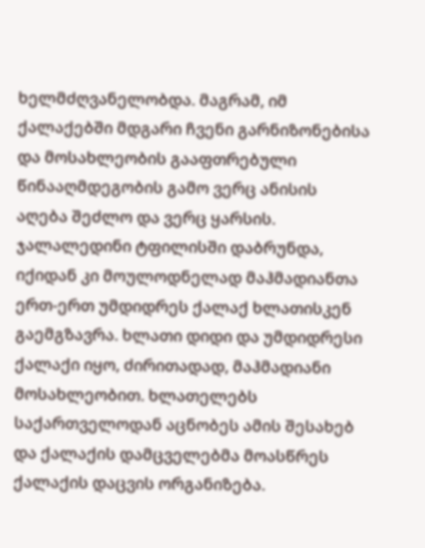ხელმძღვანელობდა. მაგრამ, იმ ქალაქებში მდგარი ჩვენი გარნიზონებისა და მოსახლეობის გააფთრებული წინააღმდეგობის გამო ვერც ანისის აღება შეძლო და ვერც ყარსის. ჯალალედინი ტფილისში დაბრუნდა, იქიდან კი მოულოდნელად მაჰმადიანთა ერთ-ერთ უმდიდრეს ქალაქ ხლათისკენ გაემგზავრა. ხლათი დიდი და უმდიდრესი ქალაქი იყო, ძირითადად, მაჰმადიანი მოსახლეობით. ხლათელებს საქართველოდან აცნობეს ამის შესახებ და ქალაქის დამცველებმა მოასწრეს ქალაქის დაცვის ორგანიზება.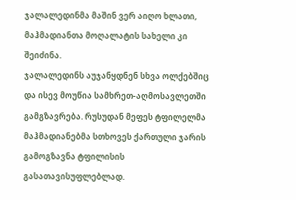ჯალალედინმა მაშინ ვერ აიღო ხლათი, მაჰმადიანთა მოღალატის სახელი კი შეიძინა.
ჯალალედინს აუჯანყდნენ სხვა ოლქებშიც და ისევ მოუწია სამხრეთ-აღმოსავლეთში გამგზავრება. რუსუდან მეფეს ტფილელმა მაჰმადიანებმა სთხოვეს ქართული ჯარის გამოგზავნა ტფილისის გასათავისუფლებლად.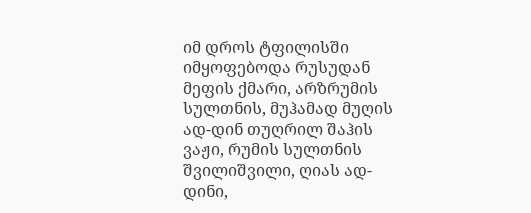იმ დროს ტფილისში იმყოფებოდა რუსუდან მეფის ქმარი, არზრუმის სულთნის, მუჰამად მუღის ად-დინ თუღრილ შაჰის ვაჟი, რუმის სულთნის შვილიშვილი, ღიას ად-დინი,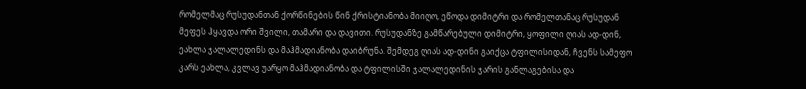რომელმაც რუსუდანთან ქორწინების წინ ქრისტიანობა მიიღო, ეწოდა დიმიტრი და რომელთანაც რუსუდან მეფეს ჰყავდა ორი შვილი, თამარი და დავითი. რუსუდანზე გამწარებული დიმიტრი, ყოფილი ღიას ად-დინ, ეახლა ჯალალედინს და მაჰმადიანობა დაიბრუნა. შემდეგ ღიას ად-დინი გაიქცა ტფილისიდან, ჩვენს სამეფო კარს ეახლა, კვლავ უარყო მაჰმადიანობა და ტფილისში ჯალალედინის ჯარის განლაგებისა და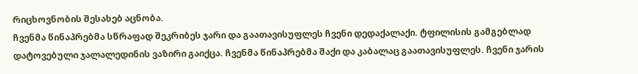რიცხოვნობის შესახებ აცნობა.
ჩვენმა წინაპრებმა სწრაფად შეკრიბეს ჯარი და გაათავისუფლეს ჩვენი დედაქალაქი. ტფილისის გამგებლად დატოვებული ჯალალედინის ვაზირი გაიქცა. ჩვენმა წინაპრებმა შაქი და კაბალაც გაათავისუფლეს. ჩვენი ჯარის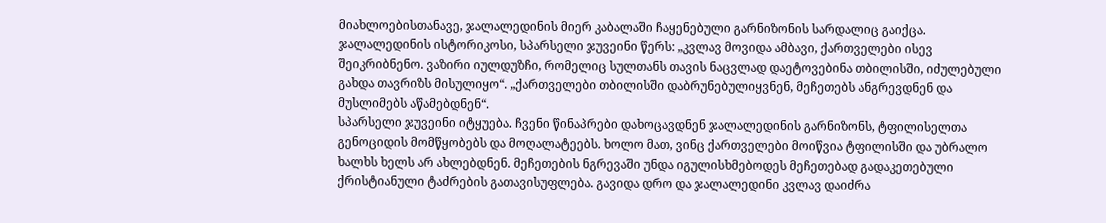მიახლოებისთანავე, ჯალალედინის მიერ კაბალაში ჩაყენებული გარნიზონის სარდალიც გაიქცა.
ჯალალედინის ისტორიკოსი, სპარსელი ჯუვეინი წერს: „კვლავ მოვიდა ამბავი, ქართველები ისევ შეიკრიბნენო. ვაზირი იულდუზჩი, რომელიც სულთანს თავის ნაცვლად დაეტოვებინა თბილისში, იძულებული გახდა თავრიზს მისულიყო“. „ქართველები თბილისში დაბრუნებულიყვნენ, მეჩეთებს ანგრევდნენ და მუსლიმებს აწამებდნენ“.
სპარსელი ჯუვეინი იტყუება. ჩვენი წინაპრები დახოცავდნენ ჯალალედინის გარნიზონს, ტფილისელთა გენოციდის მომწყობებს და მოღალატეებს. ხოლო მათ, ვინც ქართველები მოიწვია ტფილისში და უბრალო ხალხს ხელს არ ახლებდნენ. მეჩეთების ნგრევაში უნდა იგულისხმებოდეს მეჩეთებად გადაკეთებული ქრისტიანული ტაძრების გათავისუფლება. გავიდა დრო და ჯალალედინი კვლავ დაიძრა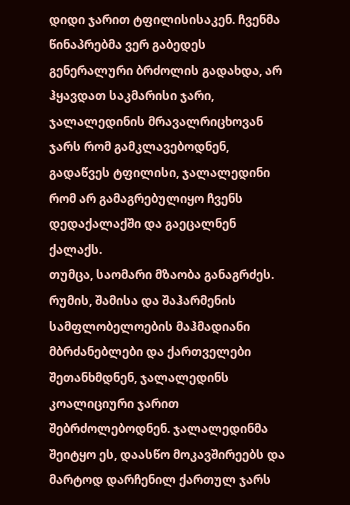დიდი ჯარით ტფილისისაკენ. ჩვენმა წინაპრებმა ვერ გაბედეს გენერალური ბრძოლის გადახდა, არ ჰყავდათ საკმარისი ჯარი, ჯალალედინის მრავალრიცხოვან ჯარს რომ გამკლავებოდნენ, გადაწვეს ტფილისი, ჯალალედინი რომ არ გამაგრებულიყო ჩვენს დედაქალაქში და გაეცალნენ ქალაქს.
თუმცა, საომარი მზაობა განაგრძეს. რუმის, შამისა და შაჰარმენის სამფლობელოების მაჰმადიანი მბრძანებლები და ქართველები შეთანხმდნენ, ჯალალედინს კოალიციური ჯარით შებრძოლებოდნენ. ჯალალედინმა შეიტყო ეს, დაასწო მოკავშირეებს და მარტოდ დარჩენილ ქართულ ჯარს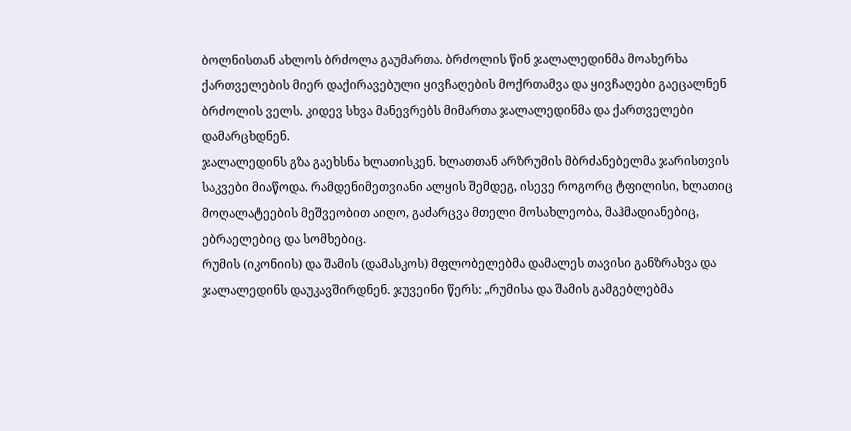ბოლნისთან ახლოს ბრძოლა გაუმართა. ბრძოლის წინ ჯალალედინმა მოახერხა ქართველების მიერ დაქირავებული ყივჩაღების მოქრთამვა და ყივჩაღები გაეცალნენ ბრძოლის ველს. კიდევ სხვა მანევრებს მიმართა ჯალალედინმა და ქართველები დამარცხდნენ.
ჯალალედინს გზა გაეხსნა ხლათისკენ. ხლათთან არზრუმის მბრძანებელმა ჯარისთვის საკვები მიაწოდა. რამდენიმეთვიანი ალყის შემდეგ, ისევე როგორც ტფილისი, ხლათიც მოღალატეების მეშვეობით აიღო, გაძარცვა მთელი მოსახლეობა, მაჰმადიანებიც, ებრაელებიც და სომხებიც.
რუმის (იკონიის) და შამის (დამასკოს) მფლობელებმა დამალეს თავისი განზრახვა და ჯალალედინს დაუკავშირდნენ. ჯუვეინი წერს: „რუმისა და შამის გამგებლებმა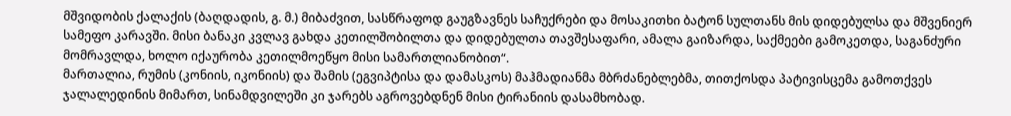მშვიდობის ქალაქის (ბაღდადის, გ. მ.) მიბაძვით, სასწრაფოდ გაუგზავნეს საჩუქრები და მოსაკითხი ბატონ სულთანს მის დიდებულსა და მშვენიერ სამეფო კარავში. მისი ბანაკი კვლავ გახდა კეთილშობილთა და დიდებულთა თავშესაფარი, ამალა გაიზარდა, საქმეები გამოკეთდა, საგანძური მომრავლდა, ხოლო იქაურობა კეთილმოეწყო მისი სამართლიანობით“.
მართალია, რუმის (კონიის, იკონიის) და შამის (ეგვიპტისა და დამასკოს) მაჰმადიანმა მბრძანებლებმა, თითქოსდა პატივისცემა გამოთქვეს ჯალალედინის მიმართ, სინამდვილეში კი ჯარებს აგროვებდნენ მისი ტირანიის დასამხობად.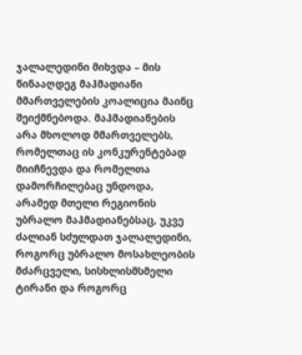ჯალალედინი მიხვდა – მის წინააღდეგ მაჰმადიანი მმართველების კოალიცია მაინც შეიქმნებოდა. მაჰმადიანების არა მხოლოდ მმართველებს, რომელთაც ის კონკურენტებად მიიჩნევდა და რომელთა დამორჩილებაც უნდოდა, არამედ მთელი რეგიონის უბრალო მაჰმადიანებსაც, უკვე ძალიან სძულდათ ჯალალედინი, როგორც უბრალო მოსახლეობის მძარცველი, სისხლისმსმელი ტირანი და როგორც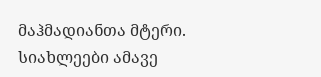მაჰმადიანთა მტერი.
სიახლეები ამავე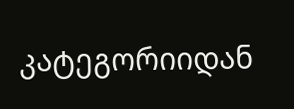კატეგორიიდან